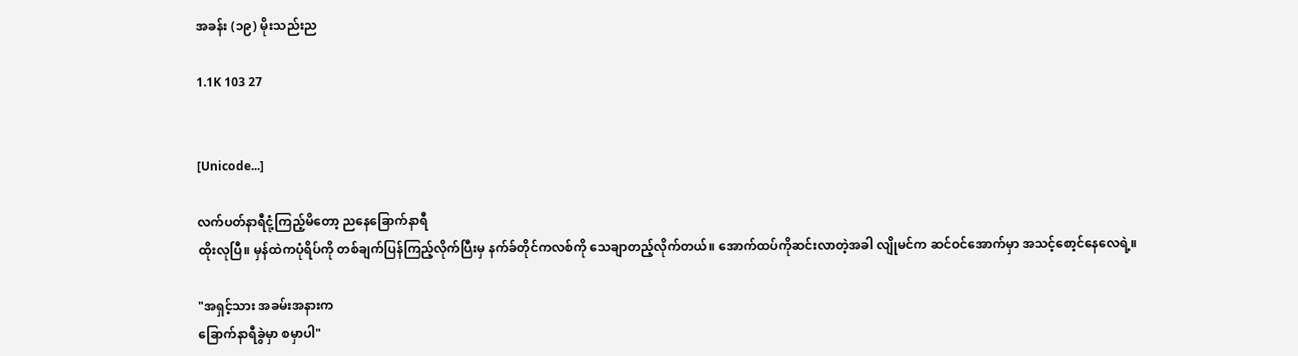အခန်း (၁၉) မိုးသည်းည

1.1K 103 27


[Unicode...]

လက်ပတ်နာရီငုံ့ကြည့်မိတော့ ညနေခြောက်နာရီ
ထိုးလုပြီ။ မှန်ထဲကပုံရိပ်ကို တစ်ချက်ပြန်ကြည့်လိုက်ပြီးမှ နက်ခ်တိုင်ကလစ်ကို သေချာတည့်လိုက်တယ်။ အောက်ထပ်ကိုဆင်းလာတဲ့အခါ လျိုမင်က ဆင်ဝင်အောက်မှာ အသင့်စော့င်နေလေရဲ့။

"အရှင့်သား အခမ်းအနားက
ခြောက်နာရီခွဲမှာ စမှာပါ"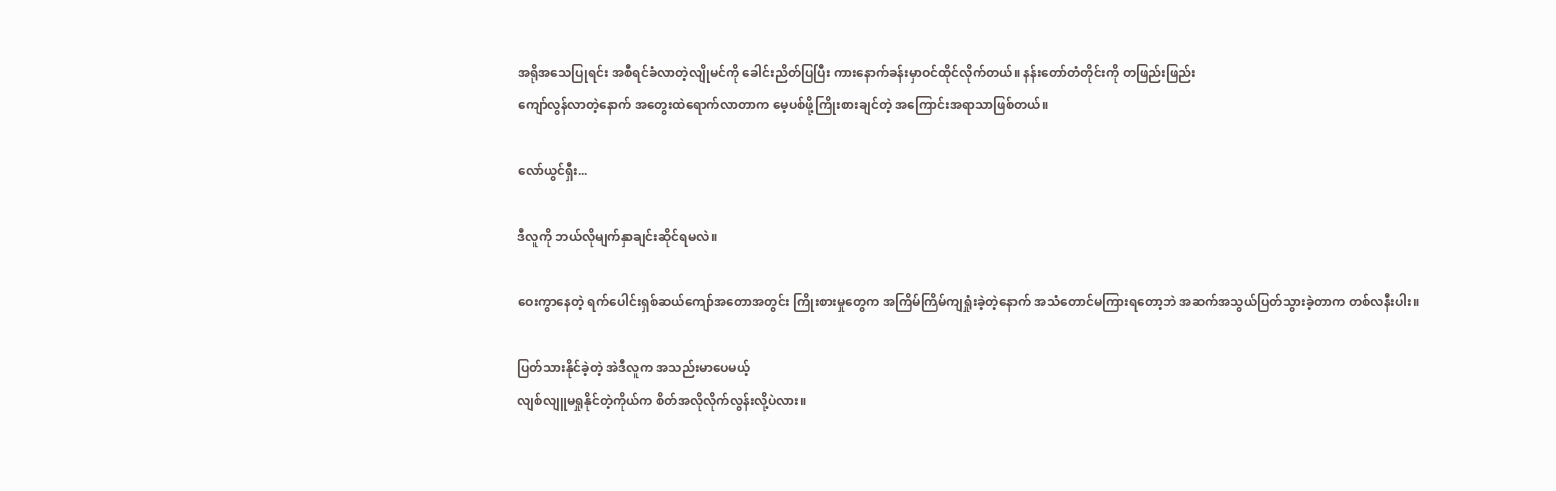အရိုအသေပြုရင်း အစီရင်ခံလာတဲ့လျိုမင်ကို ခေါင်းညိတ်ပြပြီး ကားနောက်ခန်းမှာဝင်ထိုင်လိုက်တယ်။ နန်းတော်တံတိုင်းကို တဖြည်းဖြည်း
ကျော်လွန်လာတဲ့နောက် အတွေးထဲရောက်လာတာက မေ့ပစ်ဖို့ကြိုးစားချင်တဲ့ အကြောင်းအရာသာဖြစ်တယ်။

လော်ယွင်ရှီး...

ဒီလူကို ဘယ်လိုမျက်နှာချင်းဆိုင်ရမလဲ။

ဝေးကွာနေတဲ့ ရက်ပေါင်းရှစ်ဆယ်ကျော်အတောအတွင်း ကြိုးစားမှုတွေက အကြိမ်ကြိမ်ကျရှုံးခဲ့တဲ့နောက် အသံတောင်မကြားရတော့ဘဲ အဆက်အသွယ်ပြတ်သွားခဲ့တာက တစ်လနီးပါး။

ပြတ်သားနိုင်ခဲ့တဲ့ အဲဒီလူက အသည်းမာပေမယ့်
လျစ်လျူမရှုနိုင်တဲ့ကိုယ်က စိတ်အလိုလိုက်လွန်းလို့ပဲလား။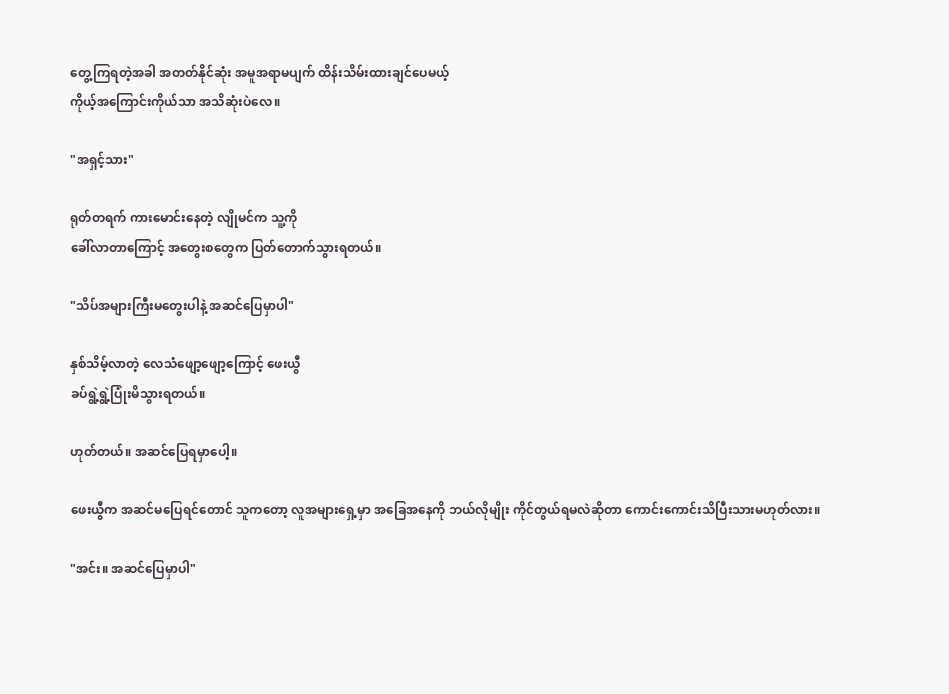တွေ့ကြရတဲ့အခါ အတတ်နိုင်ဆုံး အမူအရာမပျက် ထိန်းသိမ်းထားချင်ပေမယ့်
ကိုယ့်အကြောင်းကိုယ်သာ အသိဆုံးပဲလေ။

"အရှင့်သား"

ရုတ်တရက် ကားမောင်းနေတဲ့ လျိုမင်က သူ့ကို
ခေါ်လာတာကြောင့် အတွေးစတွေက ပြတ်တောက်သွားရတယ်။

"သိပ်အများကြီးမတွေးပါနဲ့ အဆင်ပြေမှာပါ"

နှစ်သိမ့်လာတဲ့ လေသံဖျော့ဖျော့ကြောင့် ဖေးယွီ
ခပ်ရွဲ့ရွဲ့ပြုံးမိသွားရတယ်။

ဟုတ်တယ်။ အဆင်ပြေရမှာပေါ့။

ဖေးယွီက အဆင်မပြေရင်တောင် သူကတော့ လူအများရှေ့မှာ အခြေအနေကို ဘယ်လိုမျိုး ကိုင်တွယ်ရမလဲဆိုတာ ကောင်းကောင်းသိပြီးသားမဟုတ်လား။

"အင်း။ အဆင်ပြေမှာပါ"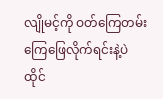လျိုမင့်ကို ဝတ်ကြေတမ်းကြေဖြေလိုက်ရင်းနဲ့ပဲ
ထိုင်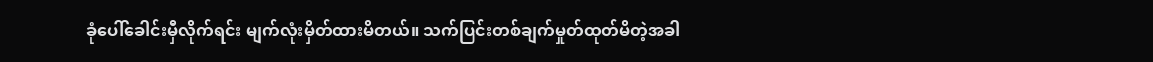ခုံပေါ်ခေါင်းမှီလိုက်ရင်း မျက်လုံးမှိတ်ထားမိတယ်။ သက်ပြင်းတစ်ချက်မှုတ်ထုတ်မိတဲ့အခါ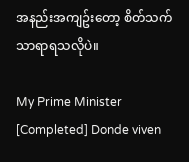အနည်းအကျဥ်းတော့ စိတ်သက်သာရာရသလိုပဲ။

My Prime Minister [Completed] Donde viven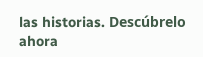las historias. Descúbrelo ahora